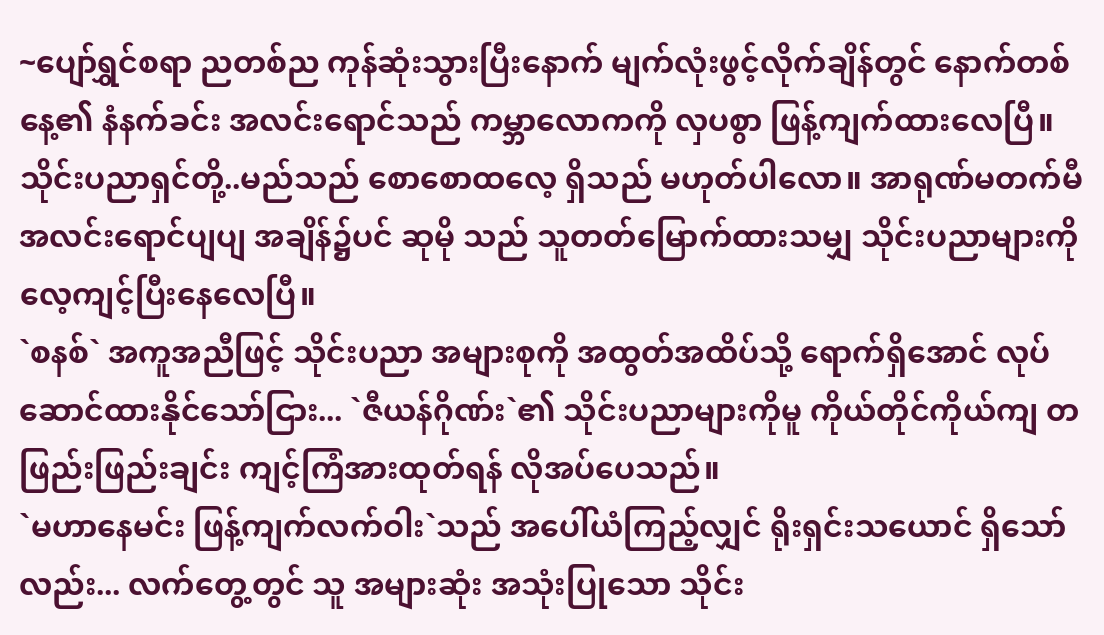~ပျော်ရွှင်စရာ ညတစ်ည ကုန်ဆုံးသွားပြီးနောက် မျက်လုံးဖွင့်လိုက်ချိန်တွင် နောက်တစ်နေ့၏ နံနက်ခင်း အလင်းရောင်သည် ကမ္ဘာလောကကို လှပစွာ ဖြန့်ကျက်ထားလေပြီ။
သိုင်းပညာရှင်တို့..မည်သည် စောစောထလေ့ ရှိသည် မဟုတ်ပါလော။ အာရုဏ်မတက်မီ အလင်းရောင်ပျပျ အချိန်၌ပင် ဆုမို သည် သူတတ်မြောက်ထားသမျှ သိုင်းပညာများကို လေ့ကျင့်ပြီးနေလေပြီ။
`စနစ်` အကူအညီဖြင့် သိုင်းပညာ အများစုကို အထွတ်အထိပ်သို့ ရောက်ရှိအောင် လုပ်ဆောင်ထားနိုင်သော်ငြား... `ဇီယန်ဂိုဏ်း`၏ သိုင်းပညာများကိုမူ ကိုယ်တိုင်ကိုယ်ကျ တဖြည်းဖြည်းချင်း ကျင့်ကြံအားထုတ်ရန် လိုအပ်ပေသည်။
`မဟာနေမင်း ဖြန့်ကျက်လက်ဝါး`သည် အပေါ်ယံကြည့်လျှင် ရိုးရှင်းသယောင် ရှိသော်လည်း... လက်တွေ့တွင် သူ အများဆုံး အသုံးပြုသော သိုင်း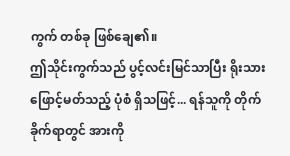ကွက် တစ်ခု ဖြစ်ချေ၏။
ဤသိုင်းကွက်သည် ပွင့်လင်းမြင်သာပြီး ရိုးသားဖြောင့်မတ်သည့် ပုံစံ ရှိသဖြင့်... ရန်သူကို တိုက်ခိုက်ရာတွင် အားကို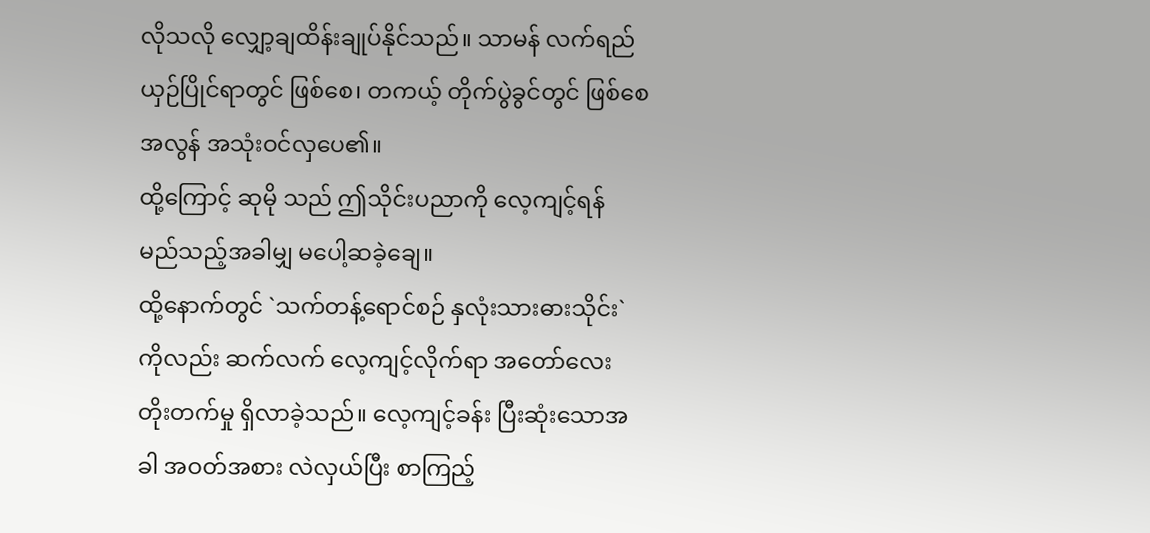လိုသလို လျှော့ချထိန်းချုပ်နိုင်သည်။ သာမန် လက်ရည်ယှဉ်ပြိုင်ရာတွင် ဖြစ်စေ၊ တကယ့် တိုက်ပွဲခွင်တွင် ဖြစ်စေ အလွန် အသုံးဝင်လှပေ၏။
ထို့ကြောင့် ဆုမို သည် ဤသိုင်းပညာကို လေ့ကျင့်ရန် မည်သည့်အခါမျှ မပေါ့ဆခဲ့ချေ။
ထို့နောက်တွင် `သက်တန့်ရောင်စဉ် နှလုံးသားဓားသိုင်း`ကိုလည်း ဆက်လက် လေ့ကျင့်လိုက်ရာ အတော်လေး တိုးတက်မှု ရှိလာခဲ့သည်။ လေ့ကျင့်ခန်း ပြီးဆုံးသောအခါ အဝတ်အစား လဲလှယ်ပြီး စာကြည့်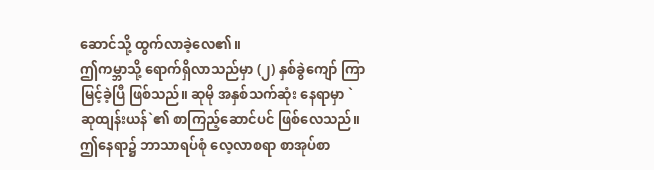ဆောင်သို့ ထွက်လာခဲ့လေ၏။
ဤကမ္ဘာသို့ ရောက်ရှိလာသည်မှာ (၂) နှစ်ခွဲကျော် ကြာမြင့်ခဲ့ပြီ ဖြစ်သည်။ ဆုမို အနှစ်သက်ဆုံး နေရာမှာ `ဆုထျန်းယန်`၏ စာကြည့်ဆောင်ပင် ဖြစ်လေသည်။
ဤနေရာ၌ ဘာသာရပ်စုံ လေ့လာစရာ စာအုပ်စာ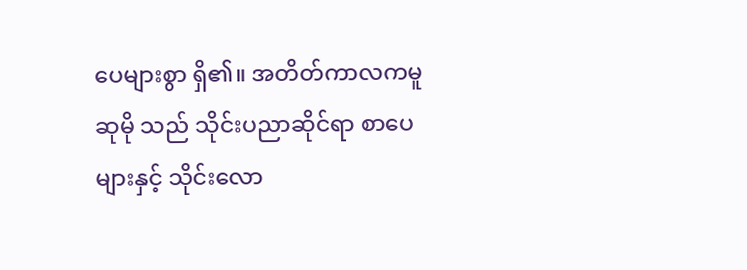ပေများစွာ ရှိ၏။ အတိတ်ကာလကမူ ဆုမို သည် သိုင်းပညာဆိုင်ရာ စာပေများနှင့် သိုင်းလော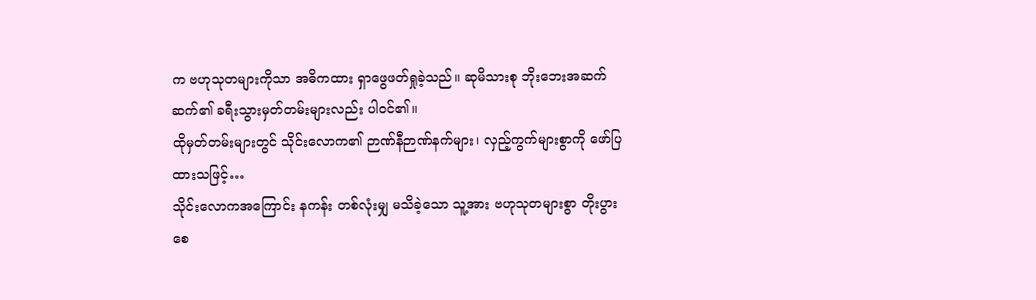က ဗဟုသုတများကိုသာ အဓိကထား ရှာဖွေဖတ်ရှုခဲ့သည်။ ဆုမိသားစု ဘိုးဘေးအဆက်ဆက်၏ ခရီးသွားမှတ်တမ်းများလည်း ပါဝင်၏။
ထိုမှတ်တမ်းများတွင် သိုင်းလောက၏ ဉာဏ်နီဉာဏ်နက်များ၊ လှည့်ကွက်များစွာကို ဖော်ပြထားသဖြင့်…
သိုင်းလောကအကြောင်း နကန်း တစ်လုံးမျှ မသိခဲ့သော သူ့အား ဗဟုသုတများစွာ တိုးပွားစေ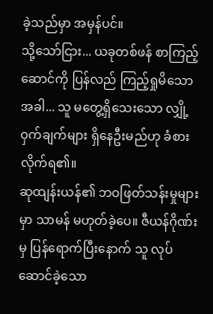ခဲ့သည်မှာ အမှန်ပင်။
သို့သော်ငြား... ယခုတစ်ဖန် စာကြည့်ဆောင်ကို ပြန်လည် ကြည့်ရှုမိသောအခါ... သူ မတွေ့ရှိသေးသော လျှို့ဝှက်ချက်များ ရှိနေဦးမည်ဟု ခံစားလိုက်ရ၏။
ဆုထျန်းယန်၏ ဘဝဖြတ်သန်းမှုများမှာ သာမန် မဟုတ်ခဲ့ပေ။ ဇီယန်ဂိုဏ်းမှ ပြန်ရောက်ပြီးနောက် သူ လုပ်ဆောင်ခဲ့သော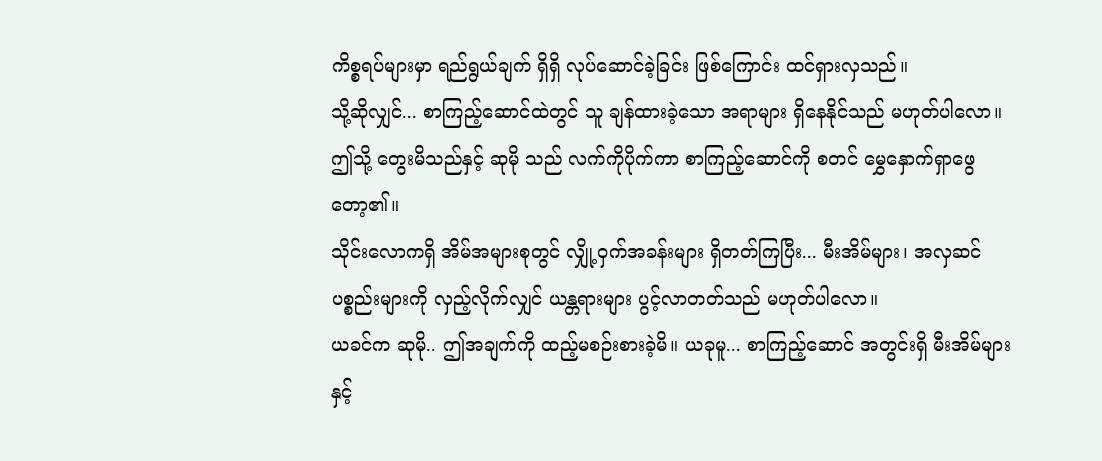ကိစ္စရပ်များမှာ ရည်ရွယ်ချက် ရှိရှိ လုပ်ဆောင်ခဲ့ခြင်း ဖြစ်ကြောင်း ထင်ရှားလှသည်။
သို့ဆိုလျှင်... စာကြည့်ဆောင်ထဲတွင် သူ ချန်ထားခဲ့သော အရာများ ရှိနေနိုင်သည် မဟုတ်ပါလော။
ဤသို့ တွေးမိသည်နှင့် ဆုမို သည် လက်ကိုပိုက်ကာ စာကြည့်ဆောင်ကို စတင် မွှေနှောက်ရှာဖွေတော့၏။
သိုင်းလောကရှိ အိမ်အများစုတွင် လျှို့ဝှက်အခန်းများ ရှိတတ်ကြပြီး... မီးအိမ်များ၊ အလှဆင်ပစ္စည်းများကို လှည့်လိုက်လျှင် ယန္တရားများ ပွင့်လာတတ်သည် မဟုတ်ပါလော။
ယခင်က ဆုမို.. ဤအချက်ကို ထည့်မစဉ်းစားခဲ့မိ။ ယခုမူ... စာကြည့်ဆောင် အတွင်းရှိ မီးအိမ်များနှင့်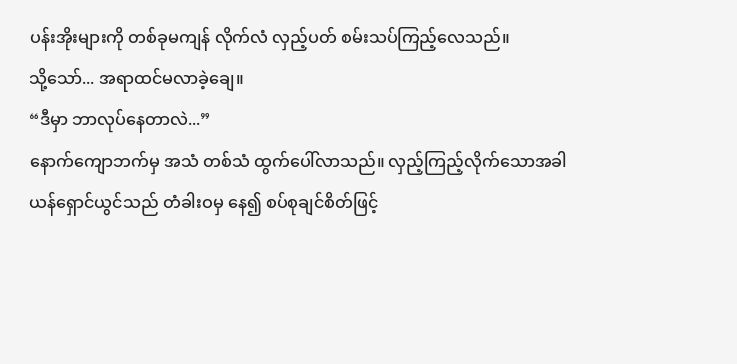ပန်းအိုးများကို တစ်ခုမကျန် လိုက်လံ လှည့်ပတ် စမ်းသပ်ကြည့်လေသည်။
သို့သော်... အရာထင်မလာခဲ့ချေ။
“ဒီမှာ ဘာလုပ်နေတာလဲ...”
နောက်ကျောဘက်မှ အသံ တစ်သံ ထွက်ပေါ်လာသည်။ လှည့်ကြည့်လိုက်သောအခါ
ယန်ရှောင်ယွင်သည် တံခါးဝမှ နေ၍ စပ်စုချင်စိတ်ဖြင့်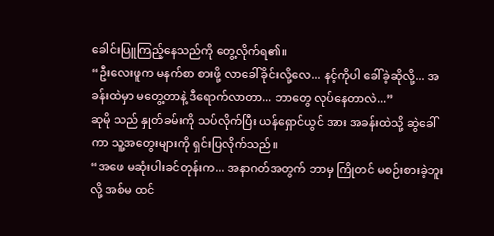ခေါင်းပြူကြည့်နေသည်ကို တွေ့လိုက်ရ၏။
“ဦးလေးဖူက မနက်စာ စားဖို့ လာခေါ်ခိုင်းလို့လေ... နင့်ကိုပါ ခေါ်ခဲ့ဆိုလို့... အခန်းထဲမှာ မတွေ့တာနဲ့ ဒီရောက်လာတာ... ဘာတွေ လုပ်နေတာလဲ...”
ဆုမို သည် နှုတ်ခမ်းကို သပ်လိုက်ပြီး ယန်ရှောင်ယွင် အား အခန်းထဲသို့ ဆွဲခေါ်ကာ သူ့အတွေးများကို ရှင်းပြလိုက်သည်။
“အဖေ မဆုံးပါးခင်တုန်းက... အနာဂတ်အတွက် ဘာမှ ကြိုတင် မစဉ်းစားခဲ့ဘူးလို့ အစ်မ ထင်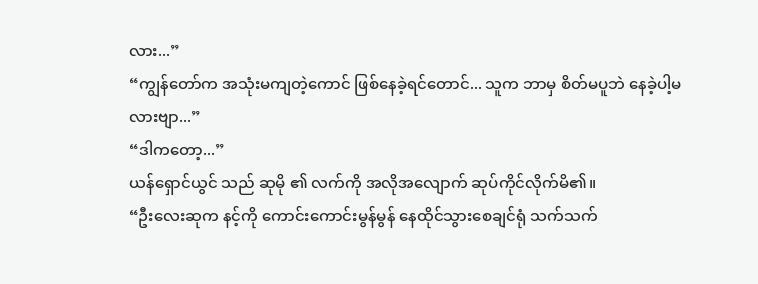လား...”
“ကျွန်တော်က အသုံးမကျတဲ့ကောင် ဖြစ်နေခဲ့ရင်တောင်... သူက ဘာမှ စိတ်မပူဘဲ နေခဲ့ပါ့မလားဗျာ...”
“ဒါကတော့...”
ယန်ရှောင်ယွင် သည် ဆုမို ၏ လက်ကို အလိုအလျောက် ဆုပ်ကိုင်လိုက်မိ၏။
“ဦးလေးဆုက နင့်ကို ကောင်းကောင်းမွန်မွန် နေထိုင်သွားစေချင်ရုံ သက်သက်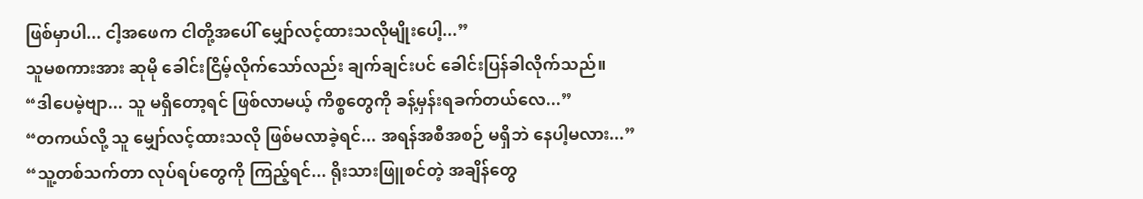ဖြစ်မှာပါ... ငါ့အဖေက ငါတို့အပေါ် မျှော်လင့်ထားသလိုမျိုးပေါ့...”
သူမစကားအား ဆုမို ခေါင်းငြိမ့်လိုက်သော်လည်း ချက်ချင်းပင် ခေါင်းပြန်ခါလိုက်သည်။
“ဒါပေမဲ့ဗျာ... သူ မရှိတော့ရင် ဖြစ်လာမယ့် ကိစ္စတွေကို ခန့်မှန်းရခက်တယ်လေ...”
“တကယ်လို့ သူ မျှော်လင့်ထားသလို ဖြစ်မလာခဲ့ရင်... အရန်အစီအစဉ် မရှိဘဲ နေပါ့မလား...”
“သူ့တစ်သက်တာ လုပ်ရပ်တွေကို ကြည့်ရင်... ရိုးသားဖြူစင်တဲ့ အချိန်တွေ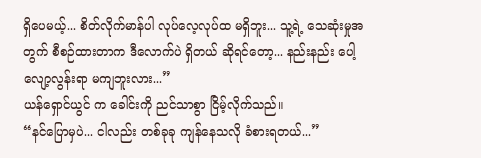ရှိပေမယ့်... စိတ်လိုက်မာန်ပါ လုပ်လေ့လုပ်ထ မရှိဘူး... သူ့ရဲ့ သေဆုံးမှုအတွက် စီစဉ်ထားတာက ဒီလောက်ပဲ ရှိတယ် ဆိုရင်တော့... နည်းနည်း ပေါ့လျော့လွန်းရာ မကျဘူးလား...”
ယန်ရှောင်ယွင် က ခေါင်းကို ညင်သာစွာ ငြိမ့်လိုက်သည်။
“နင်ပြောမှပဲ... ငါလည်း တစ်ခုခု ကျန်နေသလို ခံစားရတယ်...”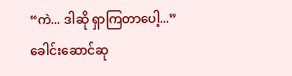“ကဲ... ဒါဆို ရှာကြတာပေါ့...”
ခေါင်းဆောင်ဆု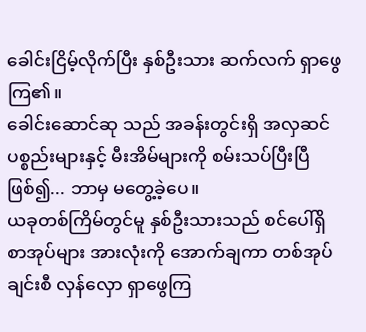ခေါင်းငြိမ့်လိုက်ပြီး နှစ်ဦးသား ဆက်လက် ရှာဖွေကြ၏။
ခေါင်းဆောင်ဆု သည် အခန်းတွင်းရှိ အလှဆင်ပစ္စည်းများနှင့် မီးအိမ်များကို စမ်းသပ်ပြီးပြီ ဖြစ်၍... ဘာမှ မတွေ့ခဲ့ပေ။
ယခုတစ်ကြိမ်တွင်မူ နှစ်ဦးသားသည် စင်ပေါ်ရှိ စာအုပ်များ အားလုံးကို အောက်ချကာ တစ်အုပ်ချင်းစီ လှန်လှော ရှာဖွေကြ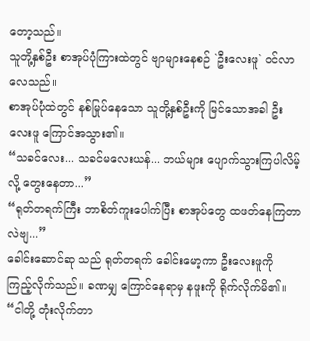တော့သည်။
သူတို့နှစ်ဦး စာအုပ်ပုံကြားထဲတွင် ဗျာများနေစဉ် `ဦးလေးဖူ` ဝင်လာလေသည်။
စာအုပ်ပုံထဲတွင် နစ်မြုပ်နေသော သူတို့နှစ်ဦးကို မြင်သောအခါ ဦးလေးဖူ ကြောင်အသွား၏။
“သခင်လေး... သခင်မလေးယန်... ဘယ်များ ပျောက်သွားကြပါလိမ့်လို့ တွေးနေတာ...”
“ရုတ်တရက်ကြီး ဘာစိတ်ကူးပေါက်ပြီး စာအုပ်တွေ ထဖတ်နေကြတာလဲဗျ...”
ခေါင်းဆောင်ဆု သည် ရုတ်တရက် ခေါင်းမော့ကာ ဦးလေးဖူကို ကြည့်လိုက်သည်။ ခဏမျှ ကြောင်နေရာမှ နဖူးကို ရိုက်လိုက်မိ၏။
“ငါတို့ တုံးလိုက်တာ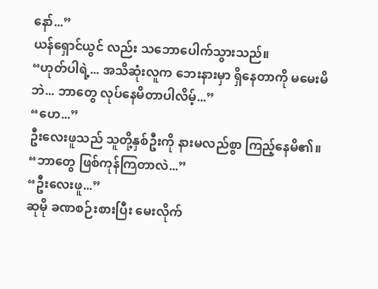နော်...”
ယန်ရှောင်ယွင် လည်း သဘောပေါက်သွားသည်။
“ဟုတ်ပါရဲ့... အသိဆုံးလူက ဘေးနားမှာ ရှိနေတာကို မမေးမိဘဲ... ဘာတွေ လုပ်နေမိတာပါလိမ့်...”
“ဟေ...”
ဦးလေးဖူသည် သူတို့နှစ်ဦးကို နားမလည်စွာ ကြည့်နေမိ၏။
“ဘာတွေ ဖြစ်ကုန်ကြတာလဲ...”
“ဦးလေးဖူ...”
ဆုမို ခဏစဉ်းစားပြီး မေးလိုက်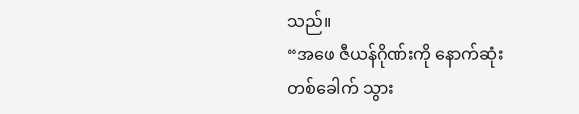သည်။
“အဖေ ဇီယန်ဂိုဏ်းကို နောက်ဆုံးတစ်ခေါက် သွား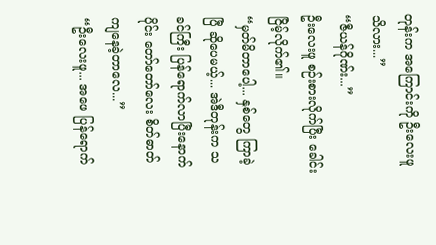တုန်းက အကြောင်းကို ဦးလေးဖူ သိလား...”
“ဇီယန်ဂိုဏ်း...”
ဦးလေးဖူ စဉ်းစားလိုက်ပြီး ခေါင်းငြိမ့်လိုက်၏။
“မှတ်မိတာပေါ့... နှစ်တွေ ကြာခဲ့ပြီ ဆိုပေမယ့်... အဲဒီတုန်းက သခင်ကြီး ပြန်ရောက်လာပြီးနောက်ပိုင်း တော်တော်လေး စိတ်ဓာတ်ကျနေခဲ့တာလေ...”
“ဦးလေးဖူ... အဖေ ပြန်ရောက်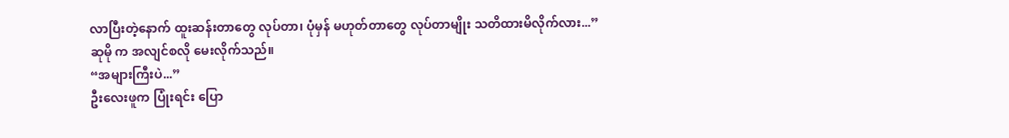လာပြီးတဲ့နောက် ထူးဆန်းတာတွေ လုပ်တာ၊ ပုံမှန် မဟုတ်တာတွေ လုပ်တာမျိုး သတိထားမိလိုက်လား...”
ဆုမို က အလျင်စလို မေးလိုက်သည်။
“အများကြီးပဲ...”
ဦးလေးဖူက ပြုံးရင်း ပြော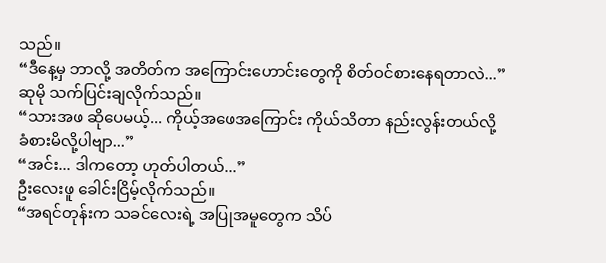သည်။
“ဒီနေ့မှ ဘာလို့ အတိတ်က အကြောင်းဟောင်းတွေကို စိတ်ဝင်စားနေရတာလဲ...”
ဆုမို သက်ပြင်းချလိုက်သည်။
“သားအဖ ဆိုပေမယ့်... ကိုယ့်အဖေအကြောင်း ကိုယ်သိတာ နည်းလွန်းတယ်လို့ ခံစားမိလို့ပါဗျာ...”
“အင်း... ဒါကတော့ ဟုတ်ပါတယ်...”
ဦးလေးဖူ ခေါင်းငြိမ့်လိုက်သည်။
“အရင်တုန်းက သခင်လေးရဲ့ အပြုအမူတွေက သိပ်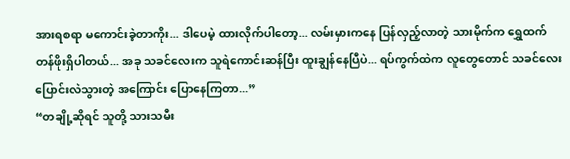အားရစရာ မကောင်းခဲ့တာကိုး... ဒါပေမဲ့ ထားလိုက်ပါတော့... လမ်းမှားကနေ ပြန်လှည့်လာတဲ့ သားမိုက်က ရွှေထက် တန်ဖိုးရှိပါတယ်... အခု သခင်လေးက သူရဲကောင်းဆန်ပြီး ထူးချွန်နေပြီပဲ... ရပ်ကွက်ထဲက လူတွေတောင် သခင်လေး ပြောင်းလဲသွားတဲ့ အကြောင်း ပြောနေကြတာ...”
“တချို့ဆိုရင် သူတို့ သားသမီး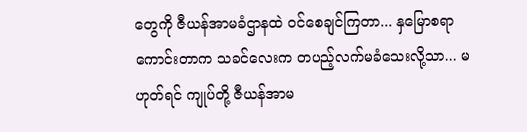တွေကို ဇီယန်အာမခံဌာနထဲ ဝင်စေချင်ကြတာ... နှမြောစရာ ကောင်းတာက သခင်လေးက တပည့်လက်မခံသေးလို့သာ... မဟုတ်ရင် ကျုပ်တို့ ဇီယန်အာမ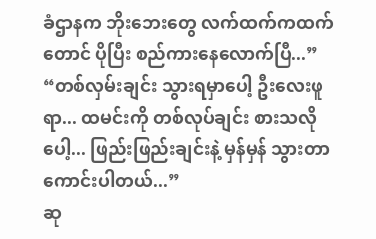ခံဌာနက ဘိုးဘေးတွေ လက်ထက်ကထက်တောင် ပိုပြီး စည်ကားနေလောက်ပြီ...”
“တစ်လှမ်းချင်း သွားရမှာပေါ့ ဦးလေးဖူရာ... ထမင်းကို တစ်လုပ်ချင်း စားသလိုပေါ့... ဖြည်းဖြည်းချင်းနဲ့ မှန်မှန် သွားတာ ကောင်းပါတယ်...”
ဆု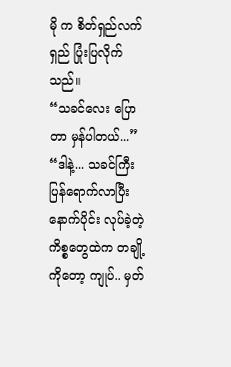မို က စိတ်ရှည်လက်ရှည် ပြုံးပြလိုက်သည်။
“သခင်လေး ပြောတာ မှန်ပါတယ်...”
“ဒါနဲ့... သခင်ကြီး ပြန်ရောက်လာပြီးနောက်ပိုင်း လုပ်ခဲ့တဲ့ ကိစ္စတွေထဲက တချို့ကိုတော့ ကျုပ်.. မှတ်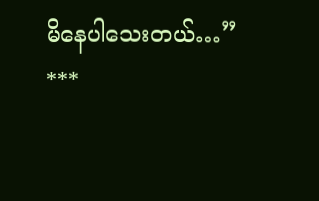မိနေပါသေးတယ်…”
***